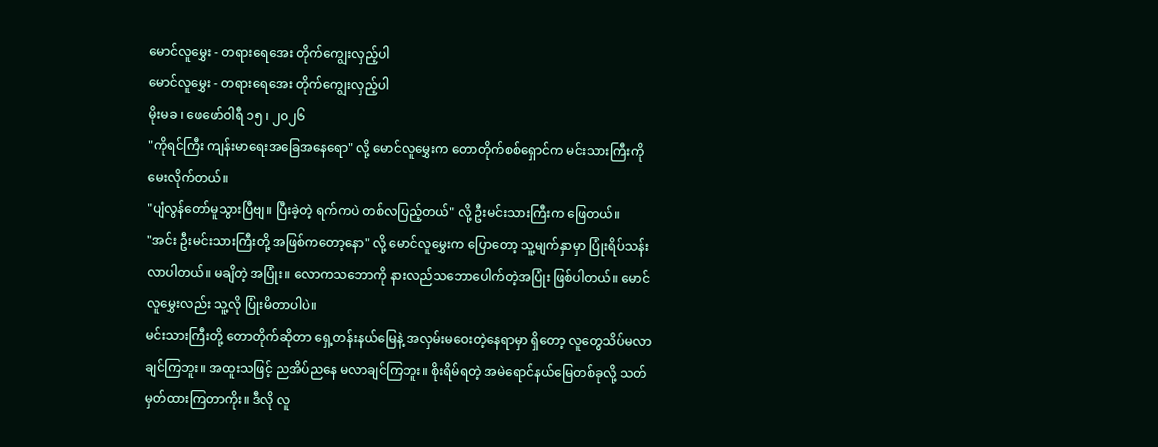မောင်လူမွှေး - တရားရေအေး တိုက်ကျွေးလှည့်ပါ
မောင်လူမွှေး - တရားရေအေး တိုက်ကျွေးလှည့်ပါ
မိုးမခ ၊ ဖေဖော်ဝါရီ ၁၅ ၊ ၂၀၂၆
"ကိုရင်ကြီး ကျန်းမာရေးအခြေအနေရော" လို့ မောင်လူမွှေးက တောတိုက်စစ်ရှောင်က မင်းသားကြီးကို မေးလိုက်တယ်။
"ပျံလွန်တော်မူသွားပြီဗျ။ ပြီးခဲ့တဲ့ ရက်ကပဲ တစ်လပြည့်တယ်" လို့ ဦးမင်းသားကြီးက ဖြေတယ်။
"အင်း ဦးမင်းသားကြီးတို့ အဖြစ်ကတော့နော" လို့ မောင်လူမွှေးက ပြောတော့ သူ့မျက်နှာမှာ ပြုံးရိပ်သန်းလာပါတယ်။ မချိတဲ့ အပြုံး။ လောကသဘောကို နားလည်သဘောပေါက်တဲ့အပြုံး ဖြစ်ပါတယ်။ မောင်လူမွှေးလည်း သူ့လို ပြုံးမိတာပါပဲ။
မင်းသားကြီးတို့ တောတိုက်ဆိုတာ ရှေ့တန်းနယ်မြေနဲ့ အလှမ်းမဝေးတဲ့နေရာမှာ ရှိတော့ လူတွေသိပ်မလာချင်ကြဘူး။ အထူးသဖြင့် ညအိပ်ညနေ မလာချင်ကြဘူး။ စိုးရိမ်ရတဲ့ အမဲရောင်နယ်မြေတစ်ခုလို့ သတ်မှတ်ထားကြတာကိုး။ ဒီလို လူ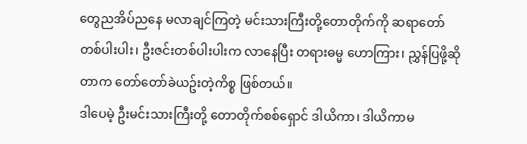တွေညအိပ်ညနေ မလာချင်ကြတဲ့ မင်းသားကြီးတို့တောတိုက်ကို ဆရာတော်တစ်ပါးပါး၊ ဦးဇင်းတစ်ပါးပါးက လာနေပြီး တရားဓမ္မ ဟောကြား၊ ညွှန်ပြဖို့ဆိုတာက တော်တော်ခဲယဥ်းတဲ့ကိစ္စ ဖြစ်တယ်။
ဒါပေမဲ့ ဦးမင်းသားကြီးတို့ တောတိုက်စစ်ရှောင် ဒါယိကာ၊ ဒါယိကာမ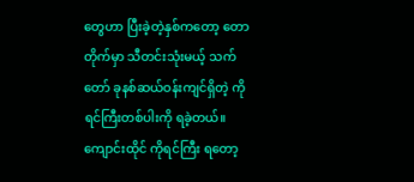တွေဟာ ပြီးခဲ့တဲ့နှစ်ကတော့ တောတိုက်မှာ သီတင်းသုံးမယ့် သက်တော် ခုနစ်ဆယ်ဝန်းကျင်ရှိတဲ့ ကိုရင်ကြီးတစ်ပါးကို ရခဲ့တယ်။ ကျောင်းထိုင် ကိုရင်ကြီး ရတော့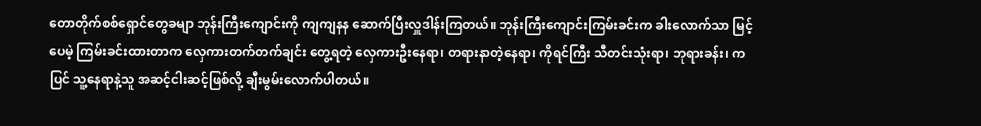တောတိုက်စစ်ရှောင်တွေခမျာ ဘုန်းကြီးကျောင်းကို ကျကျနန ဆောက်ပြီးလှူဒါန်းကြတယ်။ ဘုန်းကြီးကျောင်းကြမ်းခင်းက ခါးလောက်သာ မြင့်ပေမဲ့ ကြမ်းခင်းထားတာက လှေကားတက်တက်ချင်း တွေ့ရတဲ့ လှေကားဦးနေရာ၊ တရားနာတဲ့နေရာ၊ ကိုရင်ကြီး သီတင်းသုံးရာ၊ ဘုရားခန်း၊ ကပြင် သူ့နေရာနဲ့သူ အဆင့်ငါးဆင့်ဖြစ်လို့ ချီးမွမ်းလောက်ပါတယ်။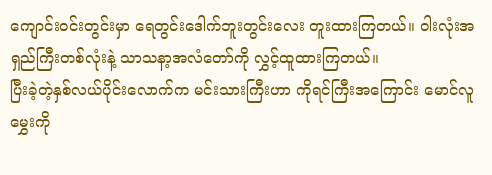ကျောင်းဝင်းတွင်းမှာ ရေတွင်းဒေါက်ဘူးတွင်းလေး တူးထားကြတယ်။ ဝါးလုံးအရှည်ကြီးတစ်လုံးနဲ့ သာသနာ့အလံတော်ကို လွှင့်ထူထားကြတယ်။
ပြီးခဲ့တဲ့နှစ်လယ်ပိုင်းလောက်က မင်းသားကြီးဟာ ကိုရင်ကြီးအကြောင်း မောင်လူမွှေးကို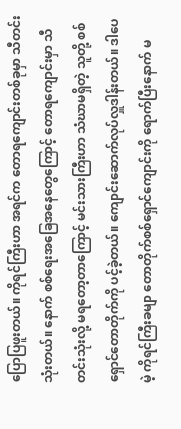ပြောပြဖူးတယ်။ ကိုရင်ကြီးဟာ အရင်က တောရကျောင်းတစ်ခုမှာ သီတင်းသုံးတယ်။ နောက် စစ်ရေးအခြေအနေတွေကြောင့် တောရကျောင်းမှာ သီတင်းသုံးလို့ မရတော့တာကြောင့် မင်းသားကြီးဟာ သံဃာမရှိတဲ့ သူတို့ စစ်ရှောင်တောတိုက်ကို ပင့်ခဲ့တယ်။ ကျောင်းဆောက်လုပ်လှူဒါန်းတယ်။ ဒါပေမဲ့ ကိုရင်ကြီးခမျာ တောတိုက်စစ်ရှောင်ကျောင်းကို ရောက်ပြီးနောက် မ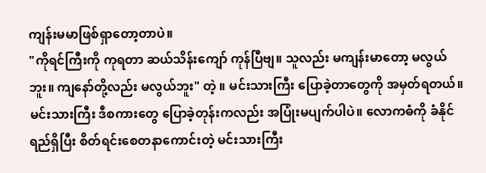ကျန်းမမာဖြစ်ရှာတော့တာပဲ။
"ကိုရင်ကြီးကို ကုရတာ ဆယ်သိန်းကျော် ကုန်ပြီဗျ။ သူလည်း မကျန်းမာတော့ မလွယ်ဘူး။ ကျနော်တို့လည်း မလွယ်ဘူး" တဲ့ ။ မင်းသားကြီး ပြောခဲ့တာတွေကို အမှတ်ရတယ်။ မင်းသားကြီး ဒီစကားတွေ ပြောခဲ့တုန်းကလည်း အပြုံးမပျက်ပါပဲ။ လောကဓံကို ခံနိုင်ရည်ရှိပြီး စိတ်ရင်းစေတနာကောင်းတဲ့ မင်းသားကြီး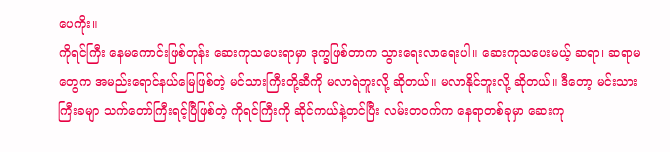ပေကိုး။
ကိုရင်ကြီး နေမကောင်းဖြစ်တုန်း ဆေးကုသပေးရာမှာ ဒုက္ခဖြစ်တာက သွားရေးလာရေးပါ။ ဆေးကုသပေးမယ့် ဆရာ၊ ဆရာမတွေက အမည်းရောင်နယ်မြေဖြစ်တဲ့ မင်သားကြီးတို့ဆီကို မလာရဲဘူးလို့ ဆိုတယ်။ မလာနိုင်ဘူးလို့ ဆိုတယ်။ ဒီတော့ မင်းသားကြီးခမျာ သက်တော်ကြီးရင့်ပြီဖြစ်တဲ့ ကိုရင်ကြီးကို ဆိုင်ကယ်နဲ့တင်ပြီး လမ်းတဝက်က နေရာတစ်ခုမှာ ဆေးကု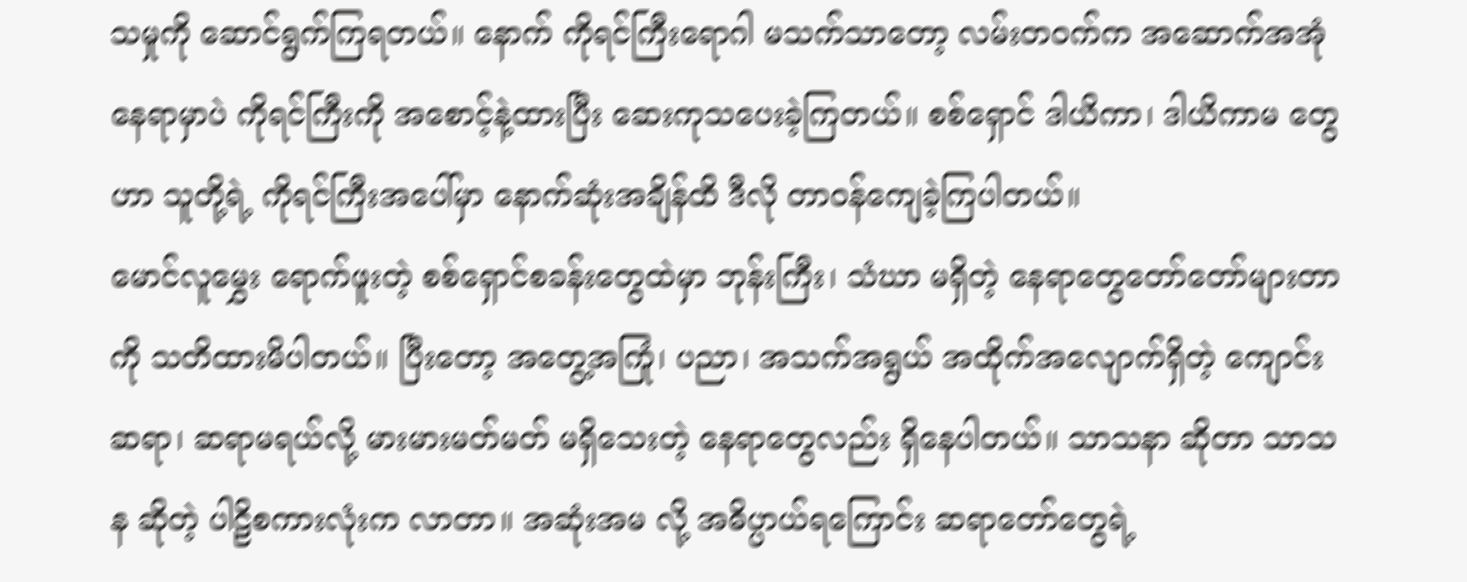သမှုကို ဆောင်ရွက်ကြရတယ်။ နောက် ကိုရင်ကြီးရောဂါ မသက်သာတော့ လမ်းတဝက်က အဆောက်အအုံ နေရာမှာပဲ ကိုရင်ကြီးကို အစောင့်နဲ့ထားပြီး ဆေးကုသပေးခဲ့ကြတယ်။ စစ်ရှောင် ဒါယိကာ၊ ဒါယိကာမ တွေဟာ သူတို့ရဲ့ ကိုရင်ကြီးအပေါ်မှာ နောက်ဆုံးအချိန်ထိ ဒီလို တာဝန်ကျေခဲ့ကြပါတယ်။
မောင်လူမွှေး ရောက်ဖူးတဲ့ စစ်ရှောင်စခန်းတွေထဲမှာ ဘုန်းကြီး၊ သံဃာ မရှိတဲ့ နေရာတွေတော်တော်များတာကို သတိထားမိပါတယ်။ ပြီးတော့ အတွေ့အကြုံ၊ ပညာ၊ အသက်အရွယ် အထိုက်အလျောက်ရှိတဲ့ ကျောင်းဆရာ၊ ဆရာမရယ်လို့ မားမားမတ်မတ် မရှိသေးတဲ့ နေရာတွေလည်း ရှိနေပါတယ်။ သာသနာ ဆိုတာ သာသန ဆိုတဲ့ ပါဠိစကားလုံးက လာတာ။ အဆုံးအမ လို့ အဓိပ္ပာယ်ရကြောင်း ဆရာတော်တွေရဲ့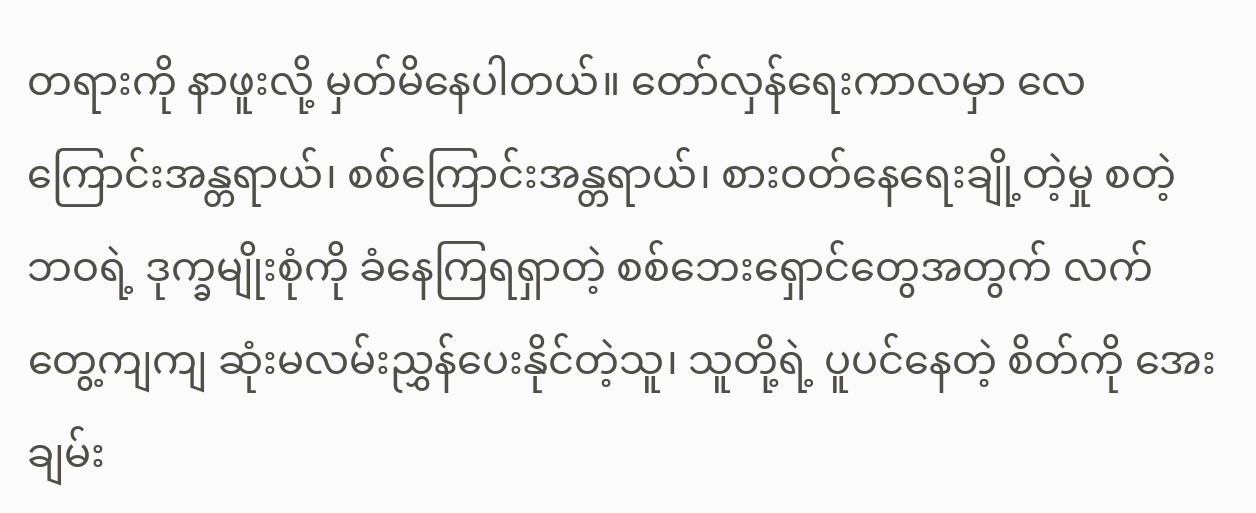တရားကို နာဖူးလို့ မှတ်မိနေပါတယ်။ တော်လှန်ရေးကာလမှာ လေကြောင်းအန္တရာယ်၊ စစ်ကြောင်းအန္တရာယ်၊ စားဝတ်နေရေးချို့တဲ့မှု စတဲ့ ဘဝရဲ့ ဒုက္ခမျိုးစုံကို ခံနေကြရရှာတဲ့ စစ်ဘေးရှောင်တွေအတွက် လက်တွေ့ကျကျ ဆုံးမလမ်းညွှန်ပေးနိုင်တဲ့သူ၊ သူတို့ရဲ့ ပူပင်နေတဲ့ စိတ်ကို အေးချမ်း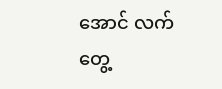အောင် လက်တွေ့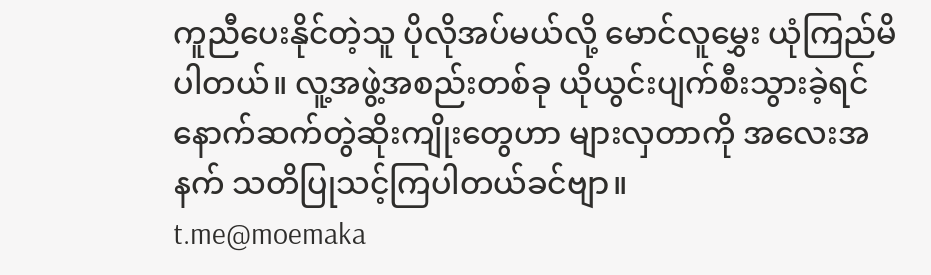ကူညီပေးနိုင်တဲ့သူ ပိုလိုအပ်မယ်လို့ မောင်လူမွှေး ယုံကြည်မိပါတယ်။ လူ့အဖွဲ့အစည်းတစ်ခု ယိုယွင်းပျက်စီးသွားခဲ့ရင် နောက်ဆက်တွဲဆိုးကျိုးတွေဟာ များလှတာကို အလေးအနက် သတိပြုသင့်ကြပါတယ်ခင်ဗျာ။
t.me@moemaka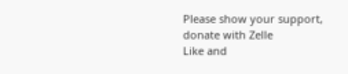Please show your support, donate with Zelle
Like and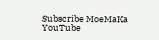Subscribe MoeMaKa YouTube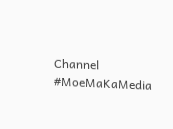Channel
#MoeMaKaMedia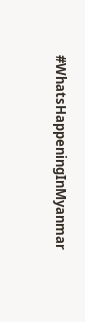#WhatsHappeningInMyanmar